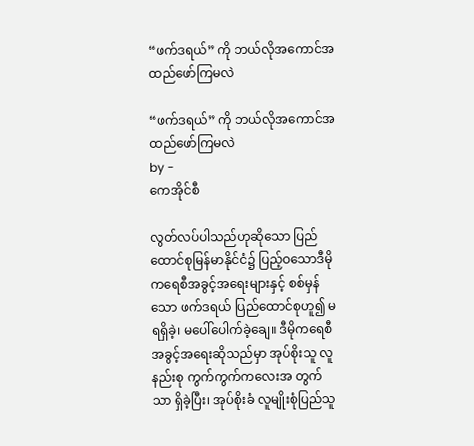“ဖက်ဒရယ်” ကို ဘယ်လိုအကောင်အထည်ဖော်ကြမလဲ

“ဖက်ဒရယ်” ကို ဘယ်လိုအကောင်အထည်ဖော်ကြမလဲ
by -
ကေအိုင်စီ

လွတ်လပ်ပါသည်ဟုဆိုသော ပြည်ထောင်စုမြန်မာနိုင်ငံ၌ ပြည့်ဝသောဒီမိုကရေစီအခွင့်အရေးများနှင့် စစ်မှန်သော ဖက်ဒရယ် ပြည်ထောင်စုဟူ၍ မရရှိခဲ့၊ မပေါ်ပေါက်ခဲ့ချေ။ ဒီမိုကရေစီအခွင့်အရေးဆိုသည်မှာ အုပ်စိုးသူ လူနည်းစု ကွက်ကွက်ကလေးအ တွက်သာ ရှိခဲ့ပြီး၊ အုပ်စိုးခံ လူမျိုးစုံပြည်သူ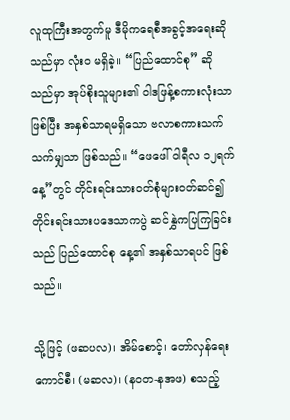လူထုကြီးအတွက်မူ ဒီမိုကရေစီအခွင့်အရေးဆိုသည်မှာ လုံးဝ မရှိခဲ့။ “ပြည်ထောင်စု” ဆိုသည်မှာ အုပ်စိုးသူများ၏ ဝါဒဖြန့်စကားလုံးသာဖြစ်ပြီး အနှစ်သာရမရှိသော ဗလာစကားသက်သက်မျှသာ ဖြစ်သည်။ “ဖေဖေါ် ဝါရီလ ၁၂ရက်နေ့”တွင် တိုင်းရင်းသားဝတ်စုံများဝတ်ဆင်၍ တိုင်းရင်းသားပဒေသာကပွဲ ဆင်နွှဲကပြကြခြင်းသည် ပြည်ထောင်စု နေ့၏ အနှစ်သာရပင် ဖြစ်သည်။

သို့ဖြင့် (ဖဆပလ)၊ အိမ်စောင့်၊ တော်လှန်ရေးကောင်စီ၊ (မဆလ)၊ (နဝတ-နအဖ) စသည့်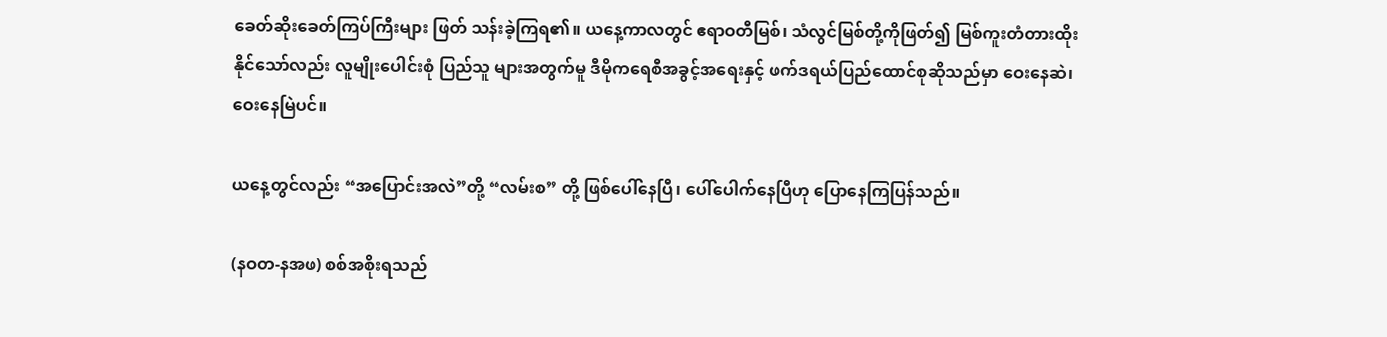ခေတ်ဆိုးခေတ်ကြပ်ကြီးများ ဖြတ် သန်းခဲ့ကြရ၏။ ယနေ့ကာလတွင် ဧရာဝတီမြစ်၊ သံလွင်မြစ်တို့ကိုဖြတ်၍ မြစ်ကူးတံတားထိုးနိုင်သော်လည်း လူမျိုးပေါင်းစုံ ပြည်သူ များအတွက်မူ ဒီမိုကရေစီအခွင့်အရေးနှင့် ဖက်ဒရယ်ပြည်ထောင်စုဆိုသည်မှာ ဝေးနေဆဲ၊ ဝေးနေမြဲပင်။

ယနေ့တွင်လည်း “အပြောင်းအလဲ”တို့ “လမ်းစ” တို့ ဖြစ်ပေါ်နေပြီ၊ ပေါ်ပေါက်နေပြီဟု ပြောနေကြပြန်သည်။

(နဝတ-နအဖ) စစ်အစိုးရသည်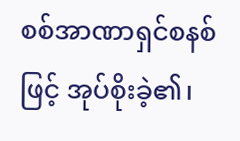စစ်အာဏာရှင်စနစ်ဖြင့် အုပ်စိုးခဲ့၏၊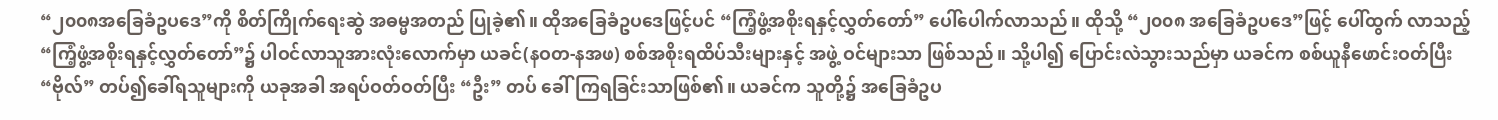“၂၀၀၈အခြေခံဥပဒေ”ကို စိတ်ကြိုက်ရေးဆွဲ အဓမ္မအတည် ပြုခဲ့၏။ ထိုအခြေခံဥပဒေဖြင့်ပင် “ကြံ့ဖွံ့အစိုးရနှင့်လွှတ်တော်” ပေါ်ပေါက်လာသည်။ ထိုသို့ “၂၀၀၈ အခြေခံဥပဒေ”ဖြင့် ပေါ်ထွက် လာသည့် “ကြံ့ဖွံ့အစိုးရနှင့်လွှတ်တော်”၌ ပါဝင်လာသူအားလုံးလောက်မှာ ယခင်(နဝတ-နအဖ) စစ်အစိုးရထိပ်သီးများနှင့် အဖွဲ့ ဝင်များသာ ဖြစ်သည်။ သို့ပါ၍ ပြောင်းလဲသွားသည်မှာ ယခင်က စစ်ယူနီဖောင်းဝတ်ပြီး “ဗိုလ်” တပ်၍ခေါ်ရသူများကို ယခုအခါ အရပ်ဝတ်ဝတ်ပြီး “ဦး” တပ် ခေါ်ကြရခြင်းသာဖြစ်၏။ ယခင်က သူတို့၌ အခြေခံဥပ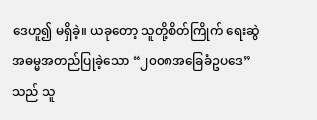ဒေဟူ၍ မရှိခဲ့။ ယခုတော့ သူတို့စိတ်ကြိုက် ရေးဆွဲအဓမ္မအတည်ပြုခဲ့သော “၂၀၀၈အခြေခံဥပဒေ” သည် သူ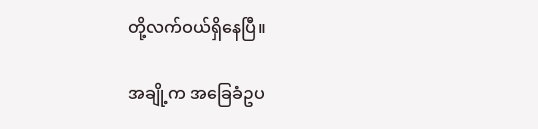တို့လက်ဝယ်ရှိနေပြီ။

အချို့က အခြေခံဥပ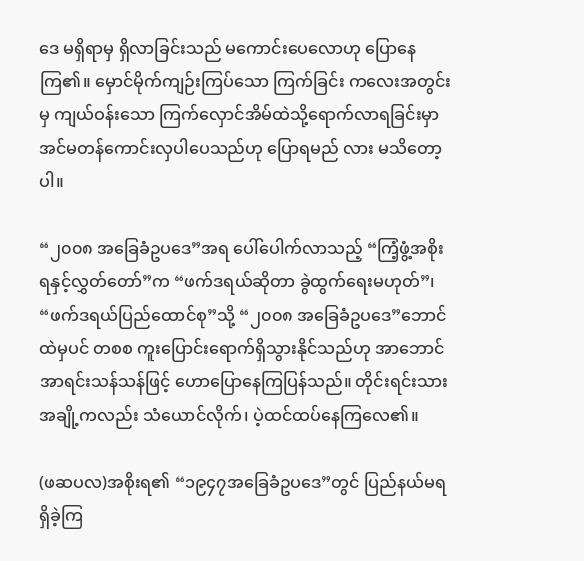ဒေ မရှိရာမှ ရှိလာခြင်းသည် မကောင်းပေလောဟု ပြောနေကြ၏။ မှောင်မိုက်ကျဉ်းကြပ်သော ကြက်ခြင်း ကလေးအတွင်းမှ ကျယ်ဝန်းသော ကြက်လှောင်အိမ်ထဲသို့ရောက်လာရခြင်းမှာ အင်မတန်ကောင်းလှပါပေသည်ဟု ပြောရမည် လား မသိတော့ပါ။

“၂၀၀၈ အခြေခံဥပဒေ”အရ ပေါ်ပေါက်လာသည့် “ကြံ့ဖွံ့အစိုးရနှင့်လွှတ်တော်”က “ဖက်ဒရယ်ဆိုတာ ခွဲထွက်ရေးမဟုတ်”၊ “ဖက်ဒရယ်ပြည်ထောင်စု”သို့ “၂၀၀၈ အခြေခံဥပဒေ”ဘောင်ထဲမှပင် တစစ ကူးပြောင်းရောက်ရှိသွားနိုင်သည်ဟု အာဘောင် အာရင်းသန်သန်ဖြင့် ဟောပြောနေကြပြန်သည်။ တိုင်းရင်းသားအချို့ကလည်း သံယောင်လိုက်၊ ပဲ့ထင်ထပ်နေကြလေ၏။

(ဖဆပလ)အစိုးရ၏ “၁၉၄၇အခြေခံဥပဒေ”တွင် ပြည်နယ်မရရှိခဲ့ကြ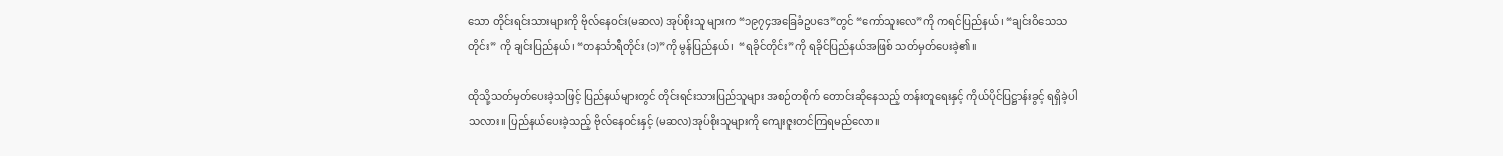သော တိုင်းရင်းသားများကို ဗိုလ်နေဝင်း(မဆလ) အုပ်စိုးသူ များက “၁၉၇၄အခြေခံဥပဒေ”တွင် “ကော်သူးလေ”ကို ကရင်ပြည်နယ်၊ “ချင်းဝိသေသတိုင်း” ကို ချင်းပြည်နယ်၊ “တနင်္သာရီတိုင်း (၁)”ကို မွန်ပြည်နယ်၊  “ရခိုင်တိုင်း”ကို ရခိုင်ပြည်နယ်အဖြစ် သတ်မှတ်ပေးခဲ့၏။

ထိုသို့သတ်မှတ်ပေးခဲ့သဖြင့် ပြည်နယ်များတွင် တိုင်းရင်းသားပြည်သူများ အစဉ်တစိုက် တောင်းဆိုနေသည့် တန်းတူရေးနှင့် ကိုယ်ပိုင်ပြဋ္ဌာန်းခွင့် ရရှိခဲ့ပါသလား။ ပြည်နယ်ပေးခဲ့သည့် ဗိုလ်နေဝင်းနှင့် (မဆလ)အုပ်စိုးသူများကို ကျေးဇူးတင်ကြရမည်လော။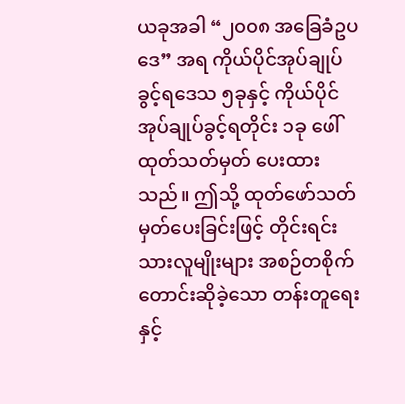ယခုအခါ “၂၀၀၈ အခြေခံဥပဒေ” အရ ကိုယ်ပိုင်အုပ်ချုပ်ခွင့်ရဒေသ ၅ခုနှင့် ကိုယ်ပိုင်အုပ်ချုပ်ခွင့်ရတိုင်း ၁ခု ဖေါ်ထုတ်သတ်မှတ် ပေးထားသည်။ ဤသို့ ထုတ်ဖော်သတ်မှတ်ပေးခြင်းဖြင့် တိုင်းရင်းသားလူမျိုးများ အစဉ်တစိုက် တောင်းဆိုခဲ့သော တန်းတူရေး နှင့်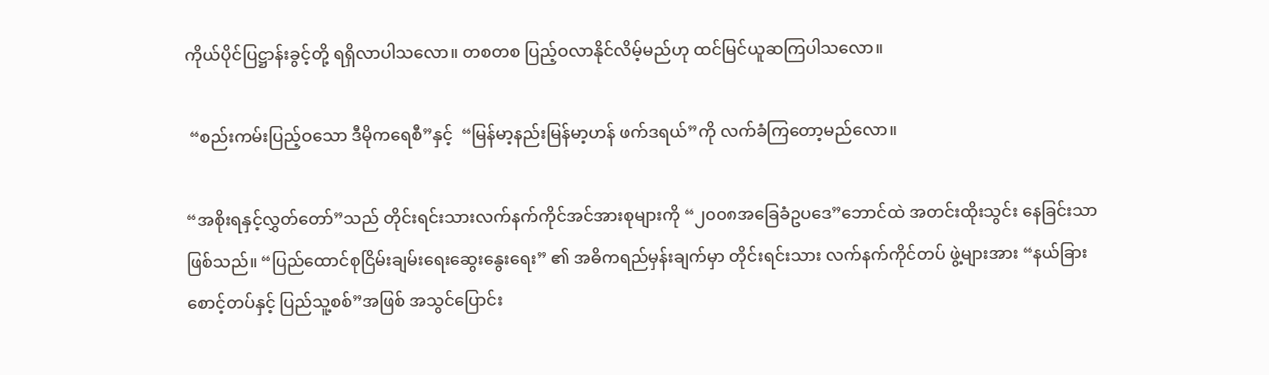ကိုယ်ပိုင်ပြဋ္ဌာန်းခွင့်တို့ ရရှိလာပါသလော။ တစတစ ပြည့်ဝလာနိုင်လိမ့်မည်ဟု ထင်မြင်ယူဆကြပါသလော။

 “စည်းကမ်းပြည့်ဝသော ဒီမိုကရေစီ”နှင့်  “မြန်မာ့နည်းမြန်မာ့ဟန် ဖက်ဒရယ်”ကို လက်ခံကြတော့မည်လော။

“အစိုးရနှင့်လွှတ်တော်”သည် တိုင်းရင်းသားလက်နက်ကိုင်အင်အားစုများကို “၂၀၀၈အခြေခံဥပဒေ”ဘောင်ထဲ အတင်းထိုးသွင်း နေခြင်းသာ ဖြစ်သည်။ “ပြည်ထောင်စုငြိမ်းချမ်းရေးဆွေးနွေးရေး” ၏ အဓိကရည်မှန်းချက်မှာ တိုင်းရင်းသား လက်နက်ကိုင်တပ် ဖွဲ့များအား “နယ်ခြားစောင့်တပ်နှင့် ပြည်သူ့စစ်”အဖြစ် အသွင်ပြောင်း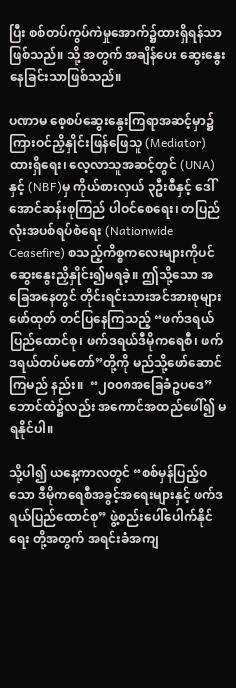ပြီး စစ်တပ်ကွပ်ကဲမှုအောက်၌ထားရှိရန်သာဖြစ်သည်။ သို့ အတွက် အချိန်ပေး ဆွေးနွေးနေခြင်းသာဖြစ်သည်။

ပဏာမ စေ့စပ်ဆွေးနွေးကြရာအဆင့်မှာ၌ ကြားဝင်ညှိနှိုင်းဖြန်ဖြေသူ (Mediator)ထားရှိရေး၊ လေ့လာသူအဆင့်တွင် (UNA) နှင့် (NBF)မှ ကိုယ်စားလှယ် ၃ဦးစီနှင့် ဒေါ်အောင်ဆန်းစုကြည် ပါဝင်စေရေး၊ တပြည်လုံးအပစ်ရပ်စဲရေး (Nationwide Ceasefire) စသည့်ကိစ္စကလေးများကိုပင် ဆွေးနွေးညှိနှိုင်း၍မရခဲ့။ ဤသို့သော အခြေအနေတွင် တိုင်းရင်းသားအင်အားစုများ ဖော်ထုတ် တင်ပြနေကြသည့် “ဖက်ဒရယ်ပြည်ထောင်စု၊ ဖက်ဒရယ်ဒီမိုကရေစီ၊ ဖက်ဒရယ်တပ်မတော်”တို့ကို မည်သို့ဖော်ဆောင်ကြမည် နည်း။  “၂၀၀၈အခြေခံဥပဒေ” ဘောင်ထဲ၌လည်း အကောင်အထည်ဖေါ်၍ မရနိုင်ပါ။

သို့ပါ၍ ယနေ့ကာလတွင် “စစ်မှန်ပြည့်ဝသော ဒီမိုကရေစီအခွင့်အရေးများနှင့် ဖက်ဒရယ်ပြည်ထောင်စု” ဖွဲ့စည်းပေါ်ပေါက်နိုင်ရေး တို့အတွက် အရင်းခံအကျ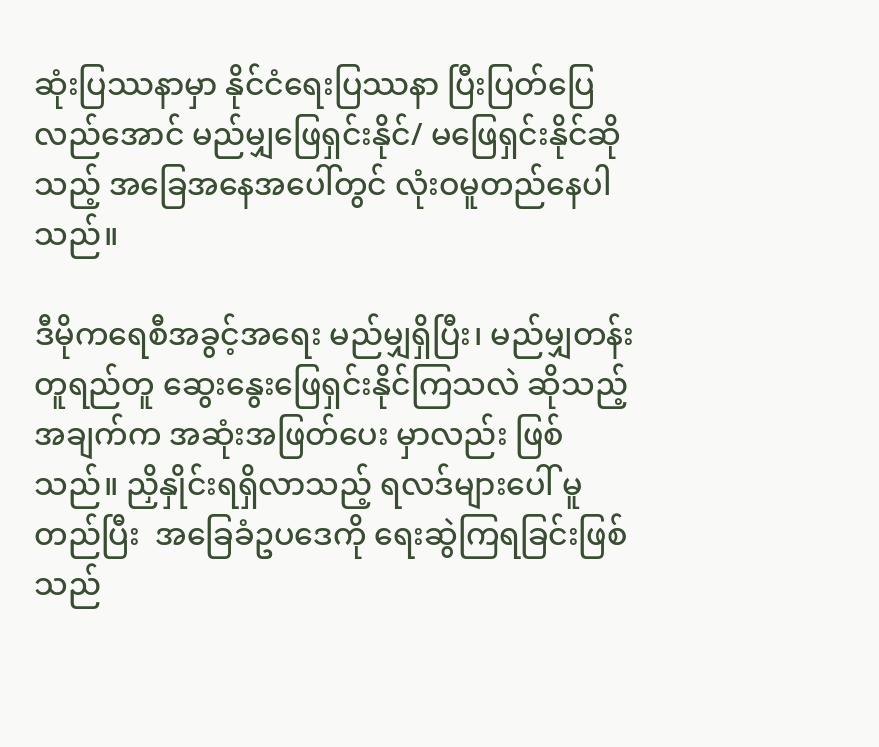ဆုံးပြဿနာမှာ နိုင်ငံရေးပြဿနာ ပြီးပြတ်ပြေလည်အောင် မည်မျှဖြေရှင်းနိုင်/ မဖြေရှင်းနိုင်ဆိုသည့် အခြေအနေအပေါ်တွင် လုံးဝမူတည်နေပါသည်။

ဒီမိုကရေစီအခွင့်အရေး မည်မျှရှိပြီး၊ မည်မျှတန်းတူရည်တူ ဆွေးနွေးဖြေရှင်းနိုင်ကြသလဲ ဆိုသည့်အချက်က အဆုံးအဖြတ်ပေး မှာလည်း ဖြစ်သည်။ ညှိနှိုင်းရရှိလာသည့် ရလဒ်များပေါ် မူတည်ပြီး  အခြေခံဥပဒေကို ရေးဆွဲကြရခြင်းဖြစ်သည်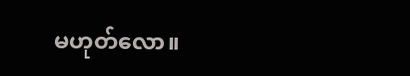မဟုတ်လော။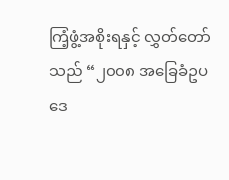ကြံ့ဖွံ့အစိုးရနှင့် လွှတ်တော်သည် “၂၀၀၈ အခြေခံဥပဒေ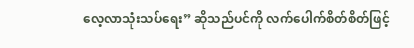လေ့လာသုံးသပ်ရေး” ဆိုသည်ပင်ကို လက်ပေါက်စိတ်စိတ်ဖြင့်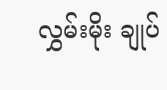လွှမ်းမိုး ချုပ်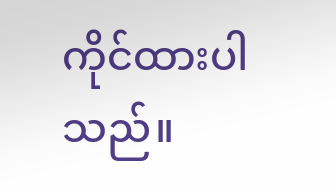ကိုင်ထားပါသည်။